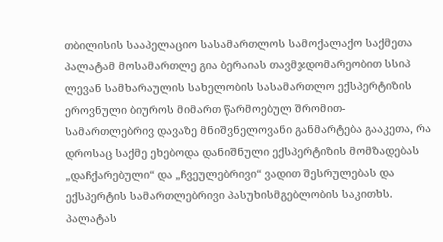თბილისის სააპელაციო სასამართლოს სამოქალაქო საქმეთა პალატამ მოსამართლე გია ბერაიას თავმჯდომარეობით სსიპ ლევან სამხარაულის სახელობის სასამართლო ექსპერტიზის ეროვნული ბიუროს მიმართ წარმოებულ შრომით-სამართლებრივ დავაზე მნიშვნელოვანი განმარტება გააკეთა, რა დროსაც საქმე ეხებოდა დანიშნული ექსპერტიზის მომზადებას „დაჩქარებული“ და „ჩვეულებრივი“ ვადით შესრულებას და ექსპერტის სამართლებრივი პასუხისმგებლობის საკითხს. პალატას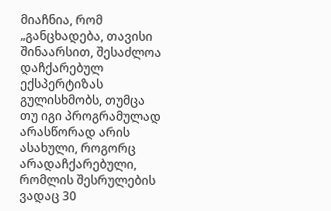მიაჩნია, რომ „განცხადება, თავისი შინაარსით, შესაძლოა დაჩქარებულ ექსპერტიზას გულისხმობს, თუმცა თუ იგი პროგრამულად არასწორად არის ასახული, როგორც არადაჩქარებული, რომლის შესრულების ვადაც 30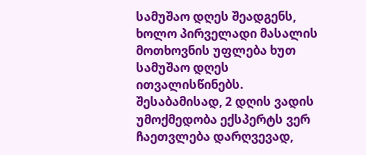სამუშაო დღეს შეადგენს, ხოლო პირველადი მასალის მოთხოვნის უფლება ხუთ სამუშაო დღეს ითვალისწინებს. შესაბამისად, 2 დღის ვადის უმოქმედობა ექსპერტს ვერ ჩაეთვლება დარღვევად,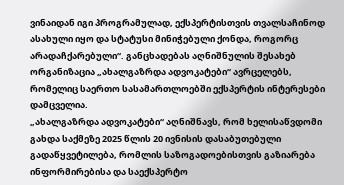ვინაიდან იგი პროგრამულად, ექსპერტისთვის თვალსაჩინოდ ასახული იყო და სტატუსი მინიჭებული ქონდა, როგორც არადაჩქარებული“. განცხადებას აღნიშნულის შესახებ ორგანიზაცია „ახალგაზრდა ადვოკატები“ ავრცელებს, რომელიც საერთო სასამართლოებში ექსპერტის ინტერესები დამცველია.
„ახალგაზრდა ადვოკატები“ აღნიშნავს, რომ ხელისაწვდომი გახდა საქმეზე 2025 წლის 20 ივნისის დასაბუთებული გადაწყვეტილება, რომლის საზოგადოებისთვის გაზიარება ინფორმირებისა და საექსპერტო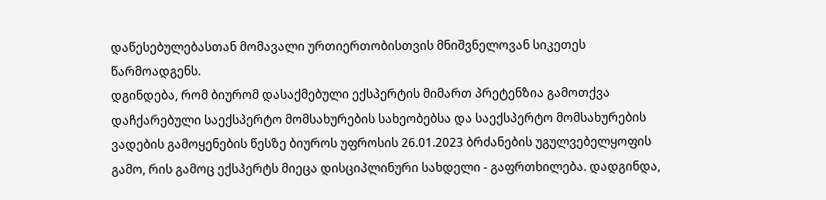დაწესებულებასთან მომავალი ურთიერთობისთვის მნიშვნელოვან სიკეთეს წარმოადგენს.
დგინდება, რომ ბიურომ დასაქმებული ექსპერტის მიმართ პრეტენზია გამოთქვა დაჩქარებული საექსპერტო მომსახურების სახეობებსა და საექსპერტო მომსახურების ვადების გამოყენების წესზე ბიუროს უფროსის 26.01.2023 ბრძანების უგულვებელყოფის გამო, რის გამოც ექსპერტს მიეცა დისციპლინური სახდელი - გაფრთხილება. დადგინდა,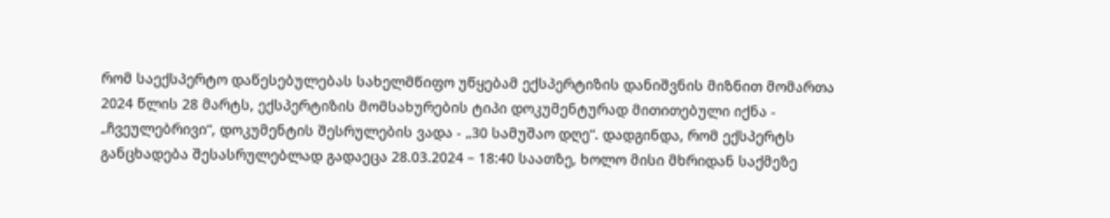რომ საექსპერტო დაწესებულებას სახელმწიფო უწყებამ ექსპერტიზის დანიშვნის მიზნით მომართა 2024 წლის 28 მარტს, ექსპერტიზის მომსახურების ტიპი დოკუმენტურად მითითებული იქნა - „ჩვეულებრივი“, დოკუმენტის შესრულების ვადა - „30 სამუშაო დღე“. დადგინდა, რომ ექსპერტს განცხადება შესასრულებლად გადაეცა 28.03.2024 – 18:40 საათზე, ხოლო მისი მხრიდან საქმეზე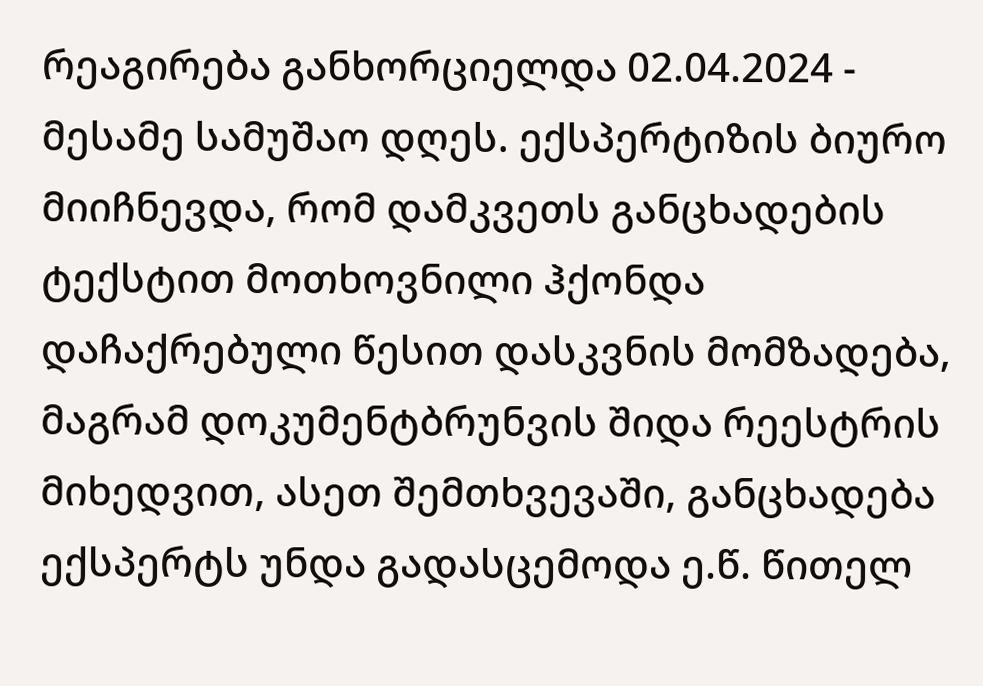რეაგირება განხორციელდა 02.04.2024 - მესამე სამუშაო დღეს. ექსპერტიზის ბიურო მიიჩნევდა, რომ დამკვეთს განცხადების ტექსტით მოთხოვნილი ჰქონდა დაჩაქრებული წესით დასკვნის მომზადება, მაგრამ დოკუმენტბრუნვის შიდა რეესტრის მიხედვით, ასეთ შემთხვევაში, განცხადება ექსპერტს უნდა გადასცემოდა ე.წ. წითელ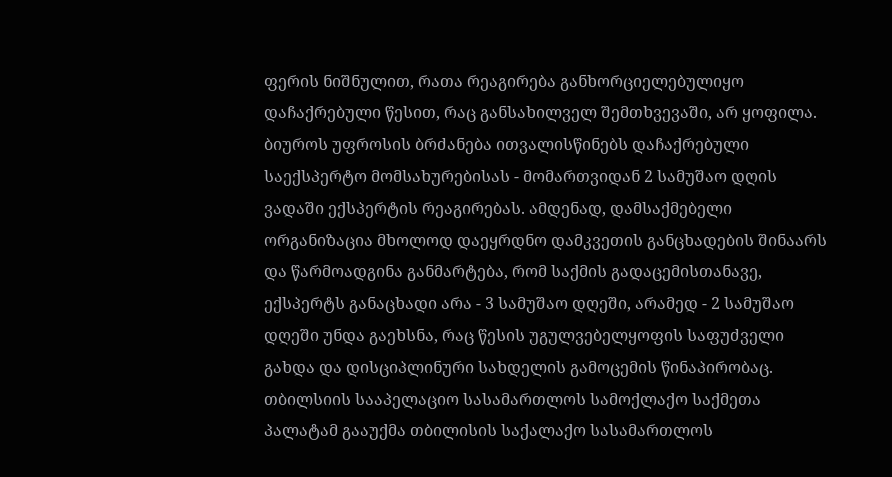ფერის ნიშნულით, რათა რეაგირება განხორციელებულიყო დაჩაქრებული წესით, რაც განსახილველ შემთხვევაში, არ ყოფილა.
ბიუროს უფროსის ბრძანება ითვალისწინებს დაჩაქრებული საექსპერტო მომსახურებისას - მომართვიდან 2 სამუშაო დღის ვადაში ექსპერტის რეაგირებას. ამდენად, დამსაქმებელი ორგანიზაცია მხოლოდ დაეყრდნო დამკვეთის განცხადების შინაარს და წარმოადგინა განმარტება, რომ საქმის გადაცემისთანავე, ექსპერტს განაცხადი არა - 3 სამუშაო დღეში, არამედ - 2 სამუშაო დღეში უნდა გაეხსნა, რაც წესის უგულვებელყოფის საფუძველი გახდა და დისციპლინური სახდელის გამოცემის წინაპირობაც.
თბილსიის სააპელაციო სასამართლოს სამოქლაქო საქმეთა პალატამ გააუქმა თბილისის საქალაქო სასამართლოს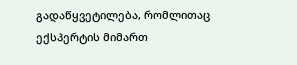გადაწყვეტილება, რომლითაც ექსპერტის მიმართ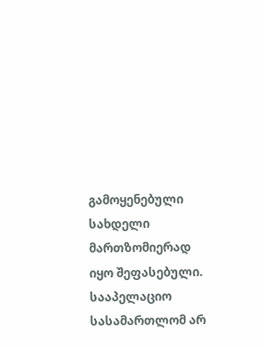გამოყენებული სახდელი მართზომიერად იყო შეფასებული. სააპელაციო სასამართლომ არ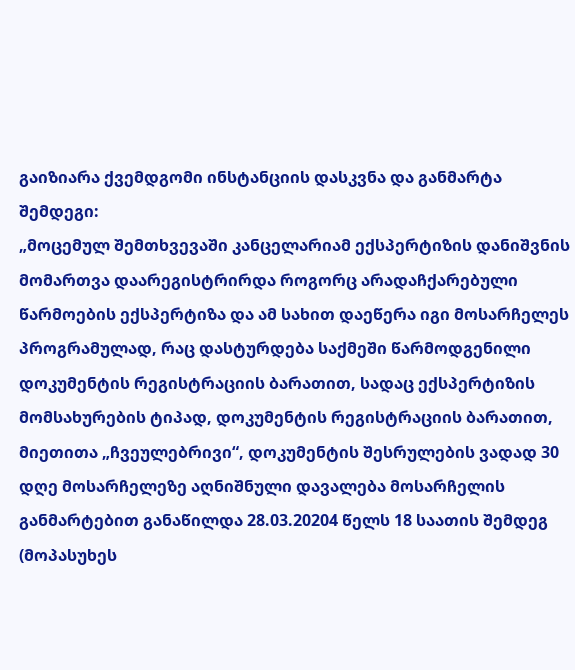გაიზიარა ქვემდგომი ინსტანციის დასკვნა და განმარტა შემდეგი:
„მოცემულ შემთხვევაში კანცელარიამ ექსპერტიზის დანიშვნის მომართვა დაარეგისტრირდა როგორც არადაჩქარებული წარმოების ექსპერტიზა და ამ სახით დაეწერა იგი მოსარჩელეს პროგრამულად, რაც დასტურდება საქმეში წარმოდგენილი დოკუმენტის რეგისტრაციის ბარათით, სადაც ექსპერტიზის მომსახურების ტიპად, დოკუმენტის რეგისტრაციის ბარათით, მიეთითა „ჩვეულებრივი“, დოკუმენტის შესრულების ვადად 30 დღე მოსარჩელეზე აღნიშნული დავალება მოსარჩელის განმარტებით განაწილდა 28.03.20204 წელს 18 საათის შემდეგ (მოპასუხეს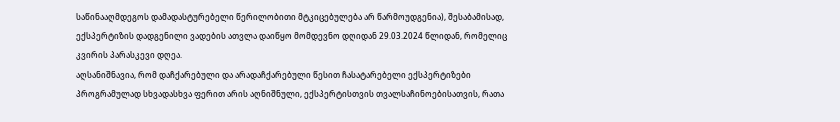საწინააღმდეგოს დამადასტურებელი წერილობითი მტკიცებულება არ წარმოუდგენია), შესაბამისად, ექსპერტიზის დადგენილი ვადების ათვლა დაიწყო მომდევნო დღიდან 29.03.2024 წლიდან, რომელიც კვირის პარასკევი დღეა.
აღსანიშნავია, რომ დაჩქარებული და არადაჩქარებული წესით ჩასატარებელი ექსპერტიზები პროგრამულად სხვადასხვა ფერით არის აღნიშნული, ექსპერტისთვის თვალსაჩინოებისათვის, რათა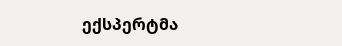ექსპერტმა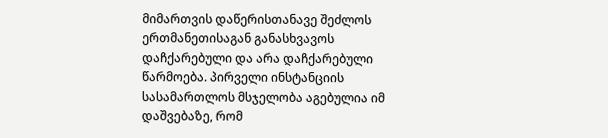მიმართვის დაწერისთანავე შეძლოს ერთმანეთისაგან განასხვავოს დაჩქარებული და არა დაჩქარებული წარმოება. პირველი ინსტანციის სასამართლოს მსჯელობა აგებულია იმ დაშვებაზე, რომ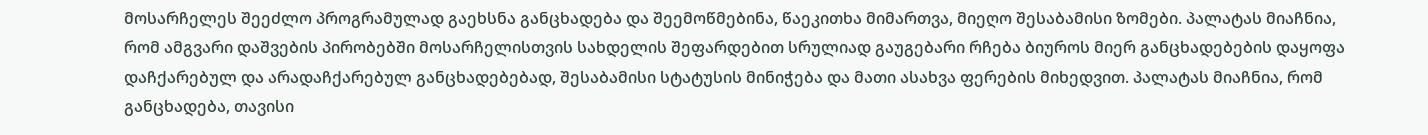მოსარჩელეს შეეძლო პროგრამულად გაეხსნა განცხადება და შეემოწმებინა, წაეკითხა მიმართვა, მიეღო შესაბამისი ზომები. პალატას მიაჩნია, რომ ამგვარი დაშვების პირობებში მოსარჩელისთვის სახდელის შეფარდებით სრულიად გაუგებარი რჩება ბიუროს მიერ განცხადებების დაყოფა დაჩქარებულ და არადაჩქარებულ განცხადებებად, შესაბამისი სტატუსის მინიჭება და მათი ასახვა ფერების მიხედვით. პალატას მიაჩნია, რომ განცხადება, თავისი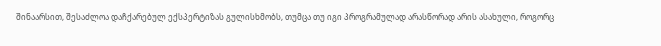შინაარსით, შესაძლოა დაჩქარებულ ექსპერტიზას გულისხმობს, თუმცა თუ იგი პროგრამულად არასწორად არის ასახული, როგორც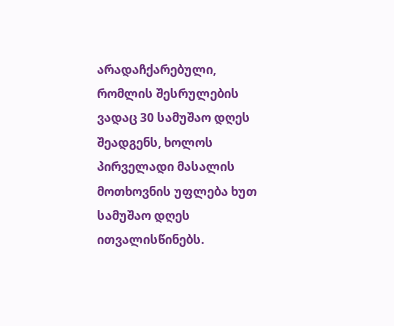არადაჩქარებული, რომლის შესრულების ვადაც 30 სამუშაო დღეს შეადგენს, ხოლოს პირველადი მასალის მოთხოვნის უფლება ხუთ სამუშაო დღეს ითვალისწინებს.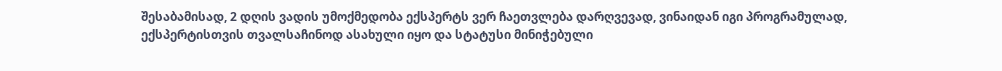შესაბამისად, 2 დღის ვადის უმოქმედობა ექსპერტს ვერ ჩაეთვლება დარღვევად, ვინაიდან იგი პროგრამულად, ექსპერტისთვის თვალსაჩინოდ ასახული იყო და სტატუსი მინიჭებული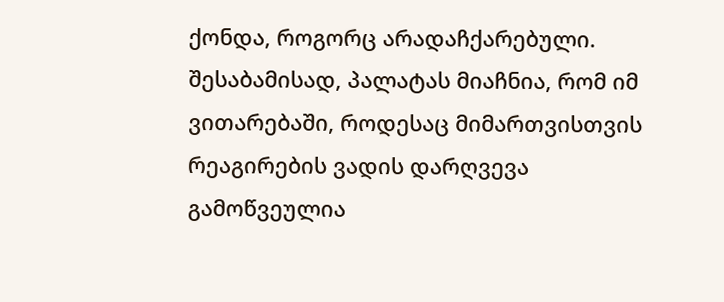ქონდა, როგორც არადაჩქარებული. შესაბამისად, პალატას მიაჩნია, რომ იმ ვითარებაში, როდესაც მიმართვისთვის რეაგირების ვადის დარღვევა გამოწვეულია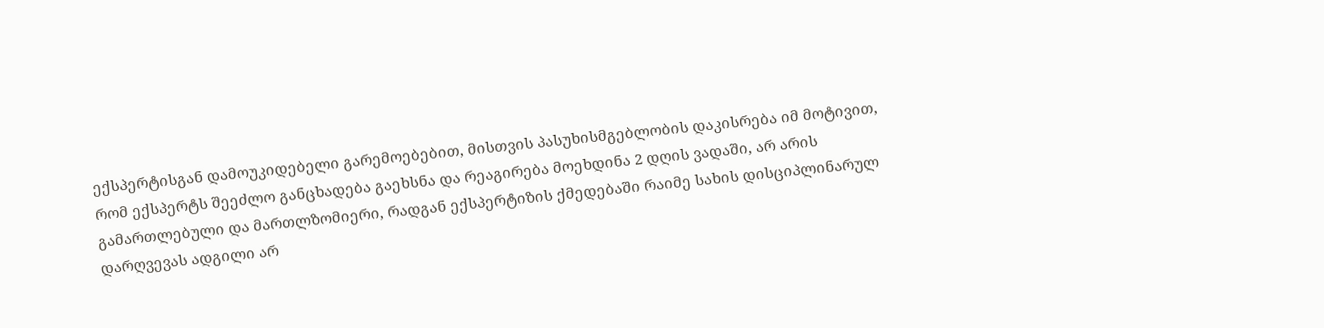ექსპერტისგან დამოუკიდებელი გარემოებებით, მისთვის პასუხისმგებლობის დაკისრება იმ მოტივით, რომ ექსპერტს შეეძლო განცხადება გაეხსნა და რეაგირება მოეხდინა 2 დღის ვადაში, არ არის გამართლებული და მართლზომიერი, რადგან ექსპერტიზის ქმედებაში რაიმე სახის დისციპლინარულ დარღვევას ადგილი არ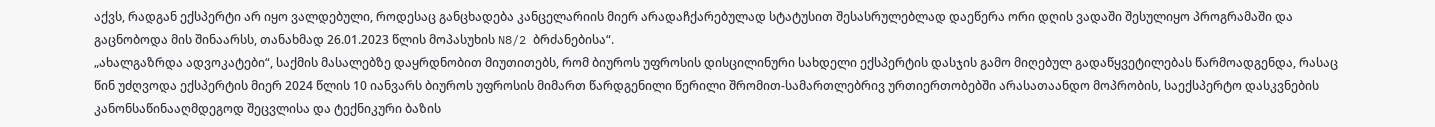აქვს, რადგან ექსპერტი არ იყო ვალდებული, როდესაც განცხადება კანცელარიის მიერ არადაჩქარებულად სტატუსით შესასრულებლად დაეწერა ორი დღის ვადაში შესულიყო პროგრამაში და გაცნობოდა მის შინაარსს, თანახმად 26.01.2023 წლის მოპასუხის N8/2 ბრძანებისა“.
„ახალგაზრდა ადვოკატები“, საქმის მასალებზე დაყრდნობით მიუთითებს, რომ ბიუროს უფროსის დისცილინური სახდელი ექსპერტის დასჯის გამო მიღებულ გადაწყვეტილებას წარმოადგენდა, რასაც წინ უძღვოდა ექსპერტის მიერ 2024 წლის 10 იანვარს ბიუროს უფროსის მიმართ წარდგენილი წერილი შრომით-სამართლებრივ ურთიერთობებში არასათაანდო მოპრობის, საექსპერტო დასკვნების კანონსაწინააღმდეგოდ შეცვლისა და ტექნიკური ბაზის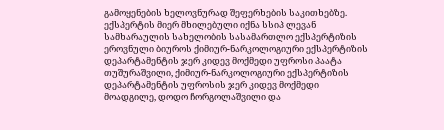გამოყენების ხელოვნურად შეფერხების საკითხებზე. ექსპერტის მიერ მხილებული იქნა სსიპ ლევან სამხარაულის სახელობის სასამართლო ექსპერტიზის ეროვნული ბიუროს ქიმიურ-ნარკოლოგიური ექსპერტიზის დეპარტამენტის ჯერ კიდევ მოქმედი უფროსი პაატა თუშურაშვილი, ქიმიურ-ნარკოლოგიური ექსპერტიზის დეპარტამენტის უფროსის ჯერ კიდევ მოქმედი მოადგილე, დოდო ჩორგოლაშვილი და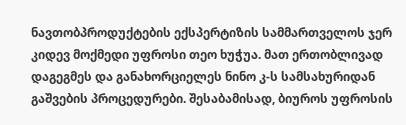ნავთობპროდუქტების ექსპერტიზის სამმართველოს ჯერ კიდევ მოქმედი უფროსი თეო ხუჭუა. მათ ერთობლივად დაგეგმეს და განახორციელეს ნინო კ-ს სამსახურიდან გაშვების პროცედურები. შესაბამისად, ბიუროს უფროსის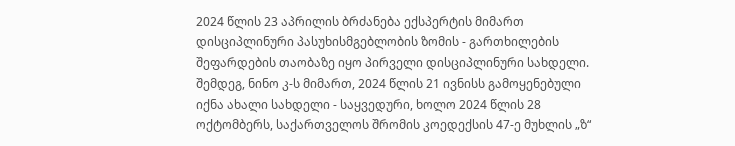2024 წლის 23 აპრილის ბრძანება ექსპერტის მიმართ დისციპლინური პასუხისმგებლობის ზომის - გართხილების შეფარდების თაობაზე იყო პირველი დისციპლინური სახდელი. შემდეგ, ნინო კ-ს მიმართ, 2024 წლის 21 ივნისს გამოყენებული იქნა ახალი სახდელი - საყვედური, ხოლო 2024 წლის 28 ოქტომბერს, საქართველოს შრომის კოედექსის 47-ე მუხლის „ზ“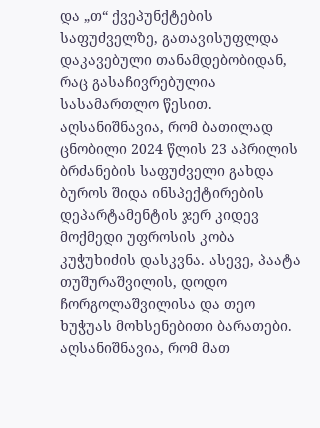და „თ“ ქვეპუნქტების საფუძველზე, გათავისუფლდა დაკავებული თანამდებობიდან, რაც გასაჩივრებულია სასამართლო წესით.
აღსანიშნავია, რომ ბათილად ცნობილი 2024 წლის 23 აპრილის ბრძანების საფუძველი გახდა ბუროს შიდა ინსპექტირების დეპარტამენტის ჯერ კიდევ მოქმედი უფროსის კობა კუჭუხიძის დასკვნა. ასევე, პაატა თუშურაშვილის, დოდო ჩორგოლაშვილისა და თეო ხუჭუას მოხსენებითი ბარათები. აღსანიშნავია, რომ მათ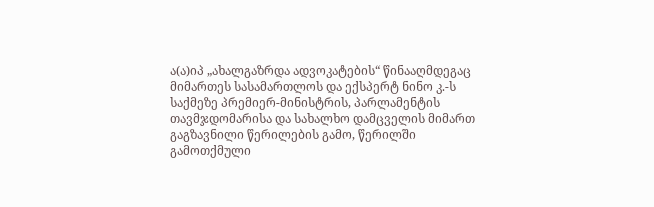ა(ა)იპ „ახალგაზრდა ადვოკატების“ წინააღმდეგაც მიმართეს სასამართლოს და ექსპერტ ნინო კ.-ს საქმეზე პრემიერ-მინისტრის, პარლამენტის თავმჯდომარისა და სახალხო დამცველის მიმართ გაგზავნილი წერილების გამო, წერილში გამოთქმული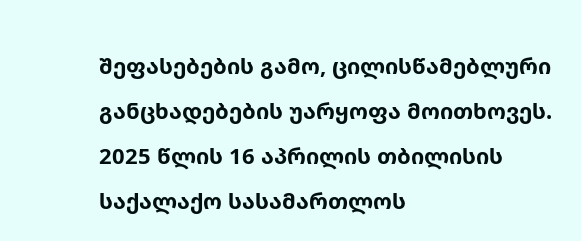შეფასებების გამო, ცილისწამებლური განცხადებების უარყოფა მოითხოვეს. 2025 წლის 16 აპრილის თბილისის საქალაქო სასამართლოს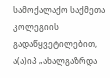სამოქალაქო საქმეთა კოლეგიის გადაწყვეტილებით, ა(ა)იპ „ახალგაზრდა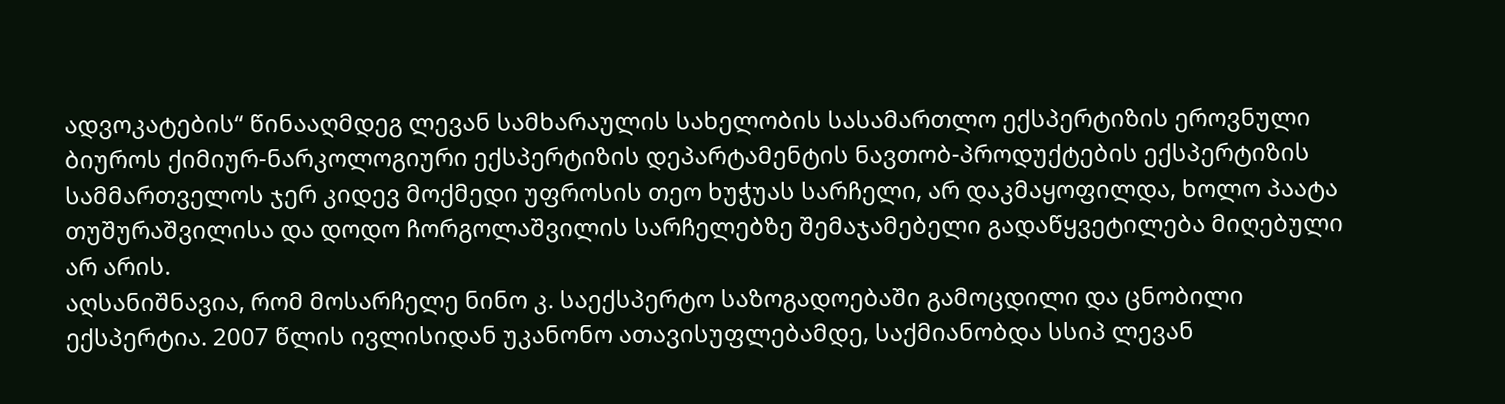ადვოკატების“ წინააღმდეგ ლევან სამხარაულის სახელობის სასამართლო ექსპერტიზის ეროვნული ბიუროს ქიმიურ-ნარკოლოგიური ექსპერტიზის დეპარტამენტის ნავთობ-პროდუქტების ექსპერტიზის სამმართველოს ჯერ კიდევ მოქმედი უფროსის თეო ხუჭუას სარჩელი, არ დაკმაყოფილდა, ხოლო პაატა თუშურაშვილისა და დოდო ჩორგოლაშვილის სარჩელებზე შემაჯამებელი გადაწყვეტილება მიღებული არ არის.
აღსანიშნავია, რომ მოსარჩელე ნინო კ. საექსპერტო საზოგადოებაში გამოცდილი და ცნობილი ექსპერტია. 2007 წლის ივლისიდან უკანონო ათავისუფლებამდე, საქმიანობდა სსიპ ლევან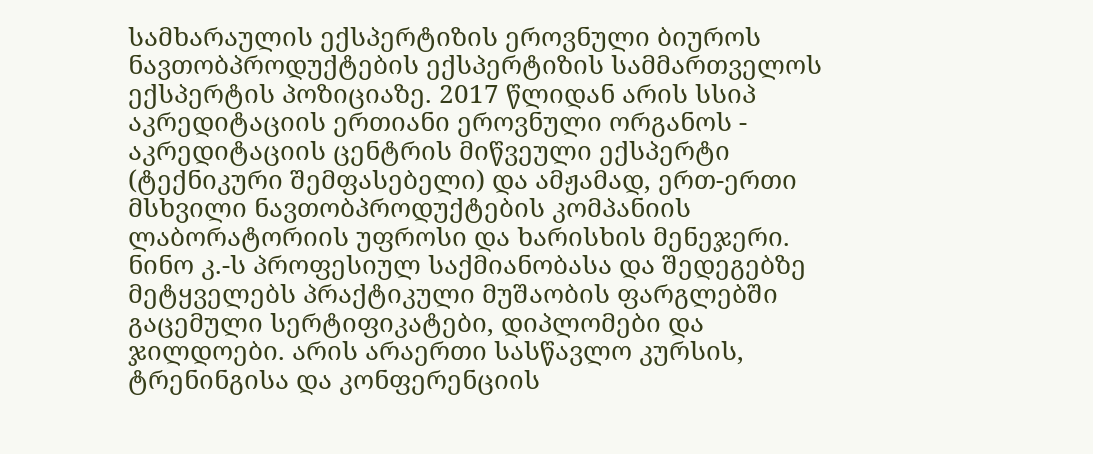სამხარაულის ექსპერტიზის ეროვნული ბიუროს ნავთობპროდუქტების ექსპერტიზის სამმართველოს ექსპერტის პოზიციაზე. 2017 წლიდან არის სსიპ აკრედიტაციის ერთიანი ეროვნული ორგანოს - აკრედიტაციის ცენტრის მიწვეული ექსპერტი (ტექნიკური შემფასებელი) და ამჟამად, ერთ-ერთი მსხვილი ნავთობპროდუქტების კომპანიის ლაბორატორიის უფროსი და ხარისხის მენეჯერი. ნინო კ.-ს პროფესიულ საქმიანობასა და შედეგებზე მეტყველებს პრაქტიკული მუშაობის ფარგლებში გაცემული სერტიფიკატები, დიპლომები და ჯილდოები. არის არაერთი სასწავლო კურსის, ტრენინგისა და კონფერენციის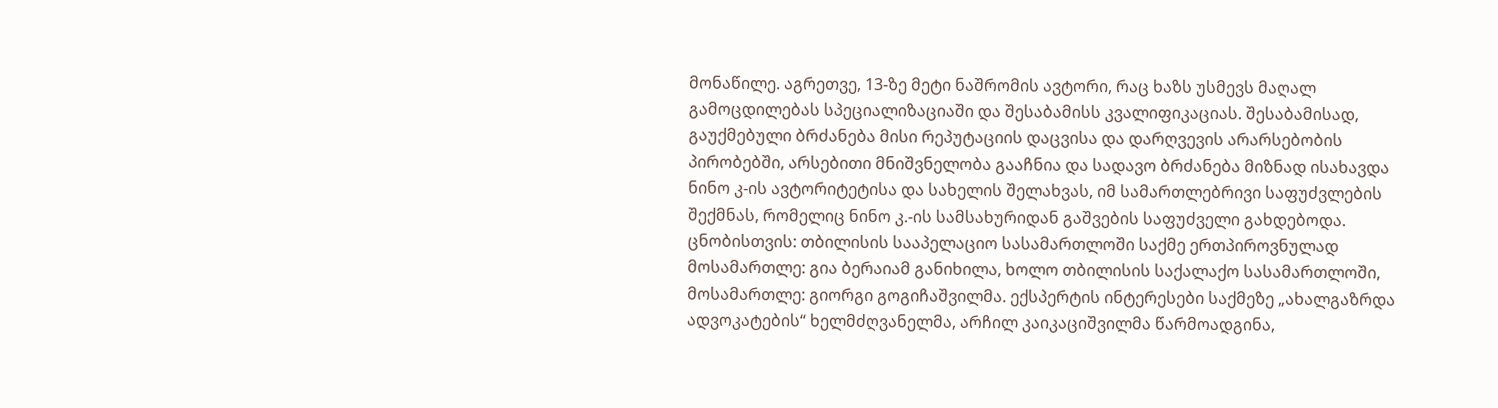მონაწილე. აგრეთვე, 13-ზე მეტი ნაშრომის ავტორი, რაც ხაზს უსმევს მაღალ გამოცდილებას სპეციალიზაციაში და შესაბამისს კვალიფიკაციას. შესაბამისად, გაუქმებული ბრძანება მისი რეპუტაციის დაცვისა და დარღვევის არარსებობის პირობებში, არსებითი მნიშვნელობა გააჩნია და სადავო ბრძანება მიზნად ისახავდა ნინო კ-ის ავტორიტეტისა და სახელის შელახვას, იმ სამართლებრივი საფუძვლების შექმნას, რომელიც ნინო კ.-ის სამსახურიდან გაშვების საფუძველი გახდებოდა.
ცნობისთვის: თბილისის სააპელაციო სასამართლოში საქმე ერთპიროვნულად მოსამართლე: გია ბერაიამ განიხილა, ხოლო თბილისის საქალაქო სასამართლოში, მოსამართლე: გიორგი გოგიჩაშვილმა. ექსპერტის ინტერესები საქმეზე „ახალგაზრდა ადვოკატების“ ხელმძღვანელმა, არჩილ კაიკაციშვილმა წარმოადგინა,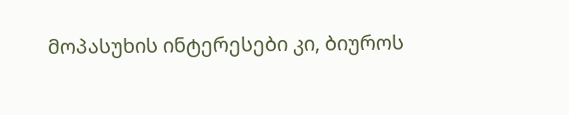მოპასუხის ინტერესები კი, ბიუროს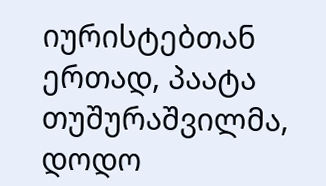იურისტებთან ერთად, პაატა თუშურაშვილმა, დოდო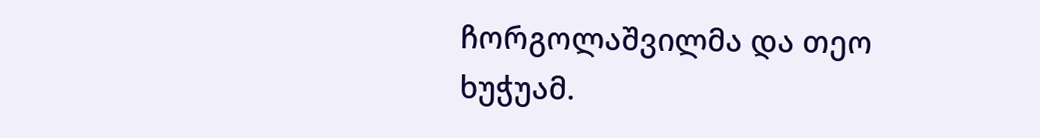ჩორგოლაშვილმა და თეო ხუჭუამ.